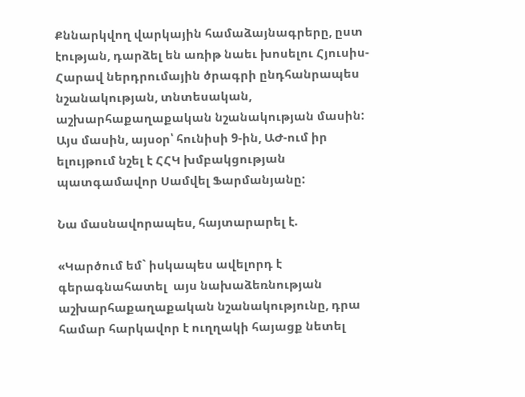Քննարկվող վարկային համաձայնագրերը, ըստ էության, դարձել են առիթ նաեւ խոսելու Հյուսիս-Հարավ ներդրումային ծրագրի ընդհանրապես նշանակության, տնտեսական, աշխարհաքաղաքական նշանակության մասին: Այս մասին, այսօր՝ հունիսի 9-ին, ԱԺ-ում իր ելույթում նշել է ՀՀԿ խմբակցության պատգամավոր Սամվել Ֆարմանյանը:

Նա մասնավորապես, հայտարարել է.

«Կարծում եմ` իսկապես ավելորդ է գերագնահատել  այս նախաձեռնության աշխարհաքաղաքական նշանակությունը, դրա համար հարկավոր է ուղղակի հայացք նետել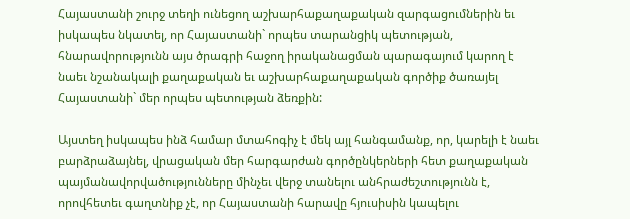Հայաստանի շուրջ տեղի ունեցող աշխարհաքաղաքական զարգացումներին եւ իսկապես նկատել, որ Հայաստանի` որպես տարանցիկ պետության, հնարավորությունն այս ծրագրի հաջող իրականացման պարագայում կարող է նաեւ նշանակալի քաղաքական եւ աշխարհաքաղաքական գործիք ծառայել Հայաստանի` մեր որպես պետության ձեռքին:

Այստեղ իսկապես ինձ համար մտահոգիչ է մեկ այլ հանգամանք, որ, կարելի է նաեւ բարձրաձայնել, վրացական մեր հարգարժան գործընկերների հետ քաղաքական պայմանավորվածությունները մինչեւ վերջ տանելու անհրաժեշտությունն է, որովհետեւ գաղտնիք չէ, որ Հայաստանի հարավը հյուսիսին կապելու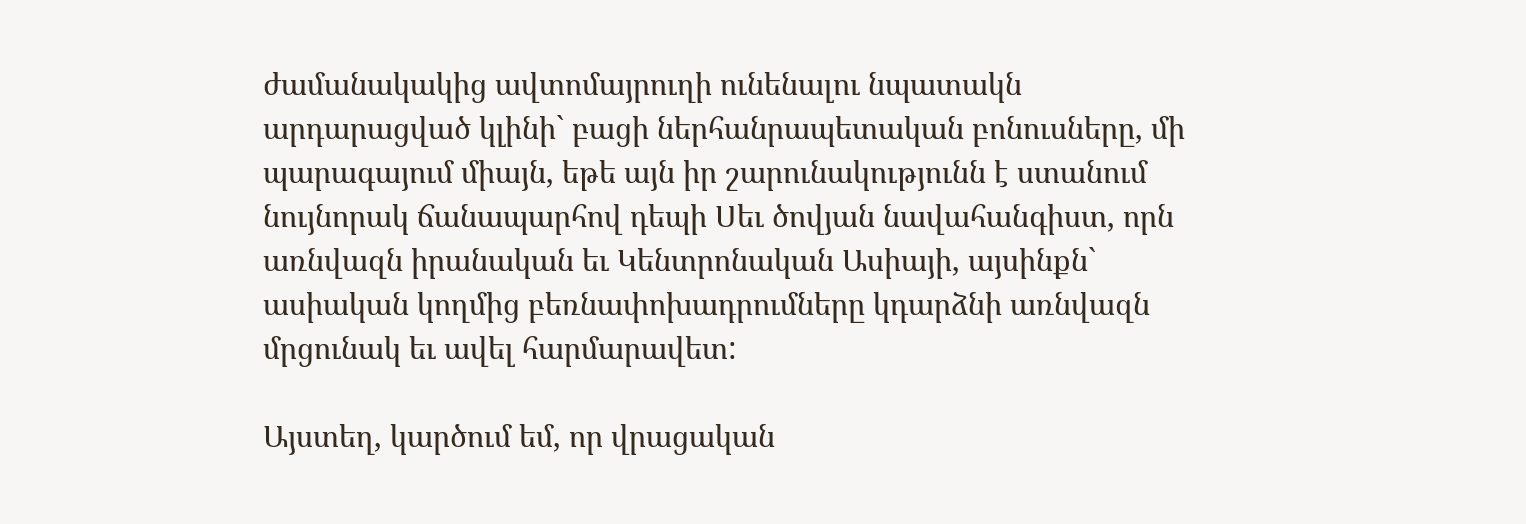ժամանակակից ավտոմայրուղի ունենալու նպատակն արդարացված կլինի` բացի ներհանրապետական բոնուսները, մի պարագայում միայն, եթե այն իր շարունակությունն է ստանում նույնորակ ճանապարհով դեպի Սեւ ծովյան նավահանգիստ, որն առնվազն իրանական եւ Կենտրոնական Ասիայի, այսինքն` ասիական կողմից բեռնափոխադրումները կդարձնի առնվազն մրցունակ եւ ավել հարմարավետ:

Այստեղ, կարծում եմ, որ վրացական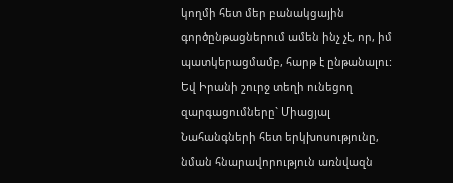կողմի հետ մեր բանակցային գործընթացներում ամեն ինչ չէ, որ, իմ պատկերացմամբ, հարթ է ընթանալու:  Եվ Իրանի շուրջ տեղի ունեցող զարգացումները` Միացյալ Նահանգների հետ երկխոսությունը, նման հնարավորություն առնվազն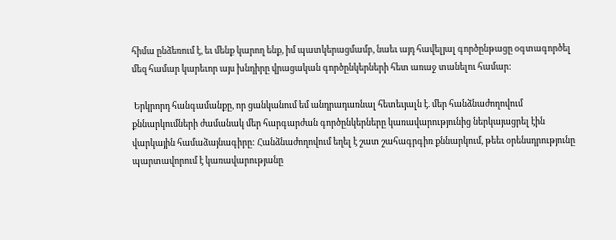հիմա ընձեռում է, եւ մենք կարող ենք, իմ պատկերացմամբ, նաեւ այդ հավելյալ գործընթացը օգտագործել մեզ համար կարեւոր այս խնդիրը վրացական գործընկերների հետ առաջ տանելու համար:

 Երկրորդ հանգամանքը, որ ցանկանում եմ անդրադառնալ հետեւյալն է. մեր հանձնաժողովում քննարկումների ժամանակ մեր հարգարժան գործընկերները կառավարությունից ներկայացրել էին վարկային համաձայնագիրը: Հանձնաժողովում եղել է շատ շահագրգիռ քննարկում, թեեւ օրենսդրությունը պարտավորում է կառավարությանը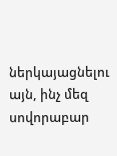ներկայացնելու այն, ինչ մեզ սովորաբար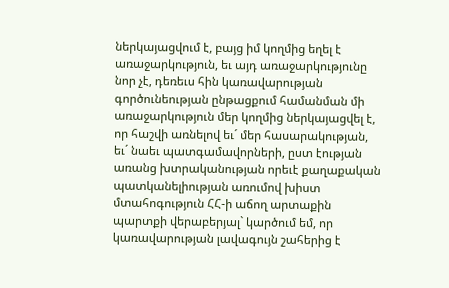ներկայացվում է, բայց իմ կողմից եղել է առաջարկություն, եւ այդ առաջարկությունը նոր չէ, դեռեւս հին կառավարության գործունեության ընթացքում համանման մի առաջարկություն մեր կողմից ներկայացվել է, որ հաշվի առնելով եւ´ մեր հասարակության, եւ´ նաեւ պատգամավորների, ըստ էության առանց խտրականության որեւէ քաղաքական պատկանելիության առումով խիստ մտահոգություն ՀՀ-ի աճող արտաքին պարտքի վերաբերյալ` կարծում եմ, որ կառավարության լավագույն շահերից է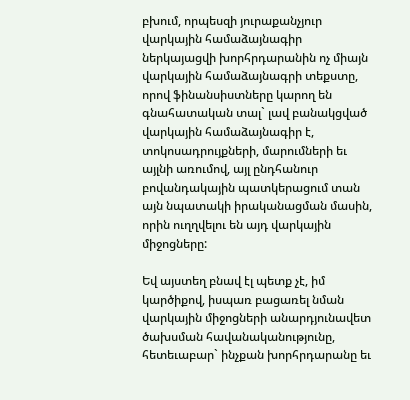բխում, որպեսզի յուրաքանչյուր վարկային համաձայնագիր ներկայացվի խորհրդարանին ոչ միայն վարկային համաձայնագրի տեքստը, որով ֆինանսիստները կարող են գնահատական տալ` լավ բանակցված վարկային համաձայնագիր է, տոկոսադրույքների, մարումների եւ այլնի առումով, այլ ընդհանուր բովանդակային պատկերացում տան այն նպատակի իրականացման մասին, որին ուղղվելու են այդ վարկային միջոցները:

Եվ այստեղ բնավ էլ պետք չէ, իմ կարծիքով, իսպառ բացառել նման վարկային միջոցների անարդյունավետ ծախսման հավանականությունը, հետեւաբար` ինչքան խորհրդարանը եւ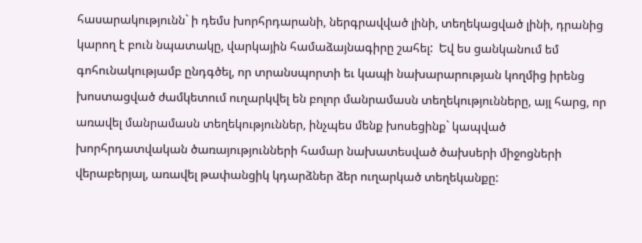հասարակությունն` ի դեմս խորհրդարանի, ներգրավված լինի, տեղեկացված լինի, դրանից կարող է բուն նպատակը, վարկային համաձայնագիրը շահել:  Եվ ես ցանկանում եմ գոհունակությամբ ընդգծել, որ տրանսպորտի եւ կապի նախարարության կողմից իրենց խոստացված ժամկետում ուղարկվել են բոլոր մանրամասն տեղեկությունները, այլ հարց, որ առավել մանրամասն տեղեկություններ, ինչպես մենք խոսեցինք` կապված խորհրդատվական ծառայությունների համար նախատեսված ծախսերի միջոցների վերաբերյալ, առավել թափանցիկ կդարձներ ձեր ուղարկած տեղեկանքը: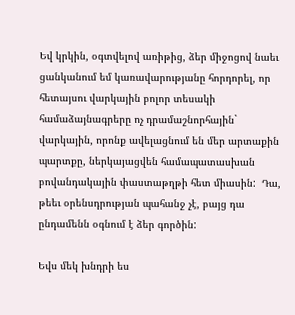Եվ կրկին, օգտվելով առիթից, ձեր միջոցով նաեւ ցանկանում եմ կառավարությանը հորդորել, որ հետայսու վարկային բոլոր տեսակի համաձայնագրերը ոչ դրամաշնորհային` վարկային, որոնք ավելացնում են մեր արտաքին պարտքը, ներկայացվեն համապատասխան բովանդակային փաստաթղթի հետ միասին:  Դա, թեեւ օրենսդրության պահանջ չէ, բայց դա ընդամենն օգնում է ձեր գործին:

Եվս մեկ խնդրի ես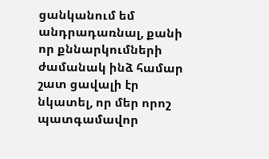ցանկանում եմ անդրադառնալ, քանի որ քննարկումների ժամանակ ինձ համար շատ ցավալի էր նկատել, որ մեր որոշ պատգամավոր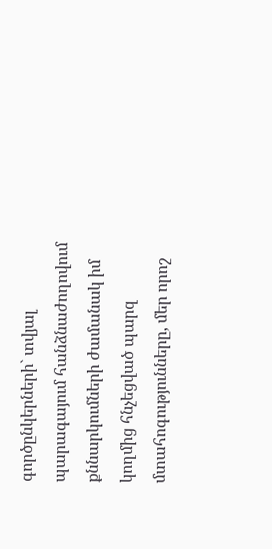գործընկերների` տվյալ պարագայում հանձնաժողովում քննարկումների ժամանակ իմ կողմից հնչեցված պարզ մտահոգությունները, մեր որոշ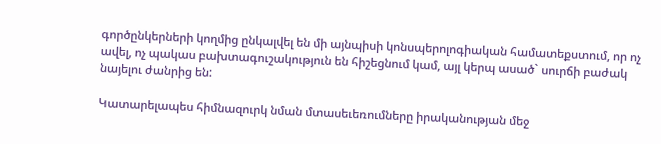գործընկերների կողմից ընկալվել են մի այնպիսի կոնսպերոլոգիական համատեքստում, որ ոչ ավել, ոչ պակաս բախտագուշակություն են հիշեցնում կամ, այլ կերպ ասած` սուրճի բաժակ նայելու ժանրից են:

Կատարելապես հիմնազուրկ նման մտասեւեռումները իրականության մեջ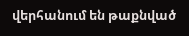վերհանում են թաքնված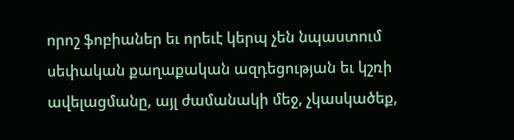որոշ ֆոբիաներ եւ որեւէ կերպ չեն նպաստում սեփական քաղաքական ազդեցության եւ կշռի ավելացմանը, այլ ժամանակի մեջ, չկասկածեք,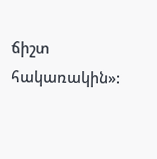ճիշտ հակառակին»: